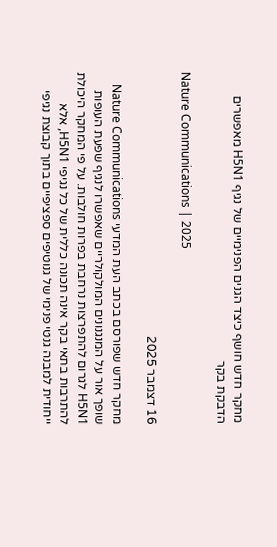מחקר חדש חושף כיצד הגנים הפנימיים של נגיף H5N1 מאפשרים הדבקת בקר

Nature Communications | 2025

16 דצמבר 2025

מחקר חדש שפורסם בכתב העת המדעי Nature Communications  שופך אור על המנגנונים המולקולריים שאפשרו לנגיף שפעת העופות H5N1 לגרום להתפרצות נרחבת בפרות חולבות. על פי המחקר היכולת להתרבות בתאי בקר אינה תכונה כללית של כל נגיפי H5N1, אלא ייחודית למבנה גנטי פנימי של גנוטיפים ספציפיים בתוך קבוצת נגיפי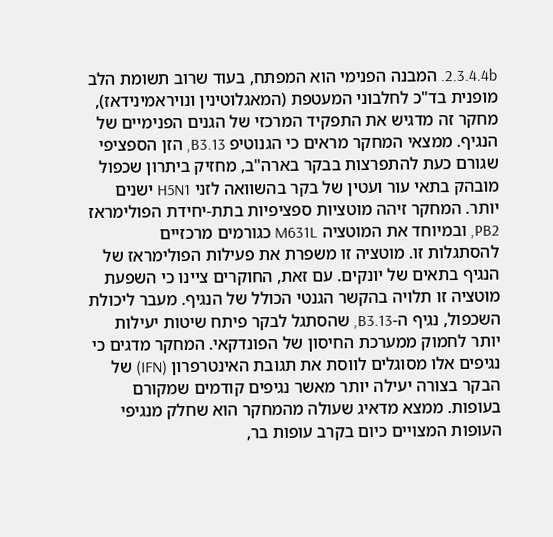2.3.4.4b. המבנה הפנימי הוא המפתח, בעוד שרוב תשומת הלב מופנית בד"כ לחלבוני המעטפת (המאגלוטינין ונויראמינידאז), מחקר זה מדגיש את התפקיד המרכזי של הגנים הפנימיים של הנגיף. ממצאי המחקר מראים כי הגנוטיפ B3.13, הזן הספציפי שגורם כעת להתפרצות בבקר בארה"ב, מחזיק ביתרון שכפול מובהק בתאי עור ועטין של בקר בהשוואה לזני H5N1 ישנים יותר. המחקר זיהה מוטציות ספציפיות בתת-יחידת הפולימראז PB2, ובמיוחד את המוטציה M631L כגורמים מרכזיים להסתגלות זו. מוטציה זו משפרת את פעילות הפולימראז של הנגיף בתאים של יונקים. עם זאת, החוקרים ציינו כי השפעת מוטציה זו תלויה בהקשר הגנטי הכולל של הנגיף. מעבר ליכולת השכפול, נגיף ה-B3.13, שהסתגל לבקר פיתח שיטות יעילות יותר לחמוק ממערכת החיסון של הפונדקאי. המחקר מדגים כי נגיפים אלו מסוגלים לווסת את תגובת האינטרפרון (IFN) של הבקר בצורה יעילה יותר מאשר נגיפים קודמים שמקורם בעופות. ממצא מדאיג שעולה מהמחקר הוא שחלק מנגיפי העופות המצויים כיום בקרב עופות בר,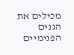מכילים את הגנים הפנימיים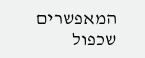המאפשרים שכפול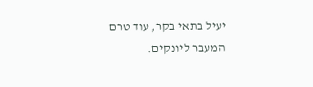יעיל בתאי בקר, עוד טרם המעבר ליונקים.